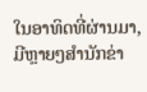ໃນອາທິດທີ່ຜ່ານມາ, ມີຫຼາຍໆສຳນັກຂ່າ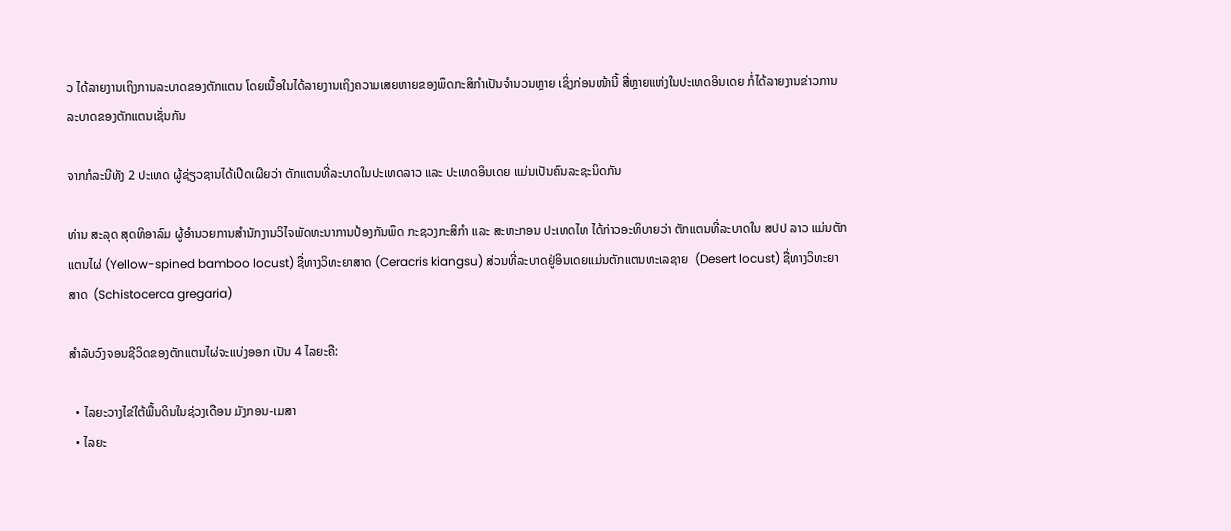ວ ໄດ້ລາຍງານເຖິງການລະບາດຂອງຕັກແຕນ ໂດຍເນື້ອໃນໄດ້ລາຍງານເຖິງຄວາມເສຍຫາຍຂອງພຶດກະສິກຳເປັນຈໍານວນຫຼາຍ ເຊິ່ງກ່ອນໜ້ານີ້ ສື່ຫຼາຍແຫ່ງໃນປະເທດອິນເດຍ ກໍ່ໄດ້ລາຍງານຂ່າວການລະບາດຂອງຕັກແຕນເຊັ່ນກັນ

ຈາກກໍລະນີທັງ 2 ປະເທດ ຜູ້ຊ່ຽວຊານໄດ້ເປີດເຜີຍວ່າ ຕັກແຕນທີ່ລະບາດໃນປະເທດລາວ ແລະ ປະເທດອິນເດຍ ແມ່ນເປັນຄົນລະຊະນິດກັນ

ທ່ານ ສະລຸດ ສຸດທິອາລົມ ຜູ້ອໍານວຍການສຳນັກງານວິໄຈພັດທະນາການປ້ອງກັນພຶດ ກະຊວງກະສິກຳ ແລະ ສະຫະກອນ ປະເທດໄທ ໄດ້ກ່າວອະທິບາຍວ່າ ຕັກແຕນທີ່ລະບາດໃນ ສປປ ລາວ ແມ່ນຕັກແຕນໄຜ່ (Yellow-spined bamboo locust) ຊື່ທາງວິທະຍາສາດ (Ceracris kiangsu) ສ່ວນທີ່ລະບາດຢູ່ອິນເດຍແມ່ນຕັກແຕນທະເລຊາຍ  (Desert locust) ຊື່ທາງວິທະຍາສາດ  (Schistocerca gregaria)

ສຳລັບວົງຈອນຊີວິດຂອງຕັກແຕນໄຜ່ຈະແບ່ງອອກ ເປັນ 4 ໄລຍະຄື:

  • ໄລຍະວາງໄຂ່ໃຕ້ພື້ນດິນໃນຊ່ວງເດືອນ ມັງກອນ-ເມສາ
  • ໄລຍະ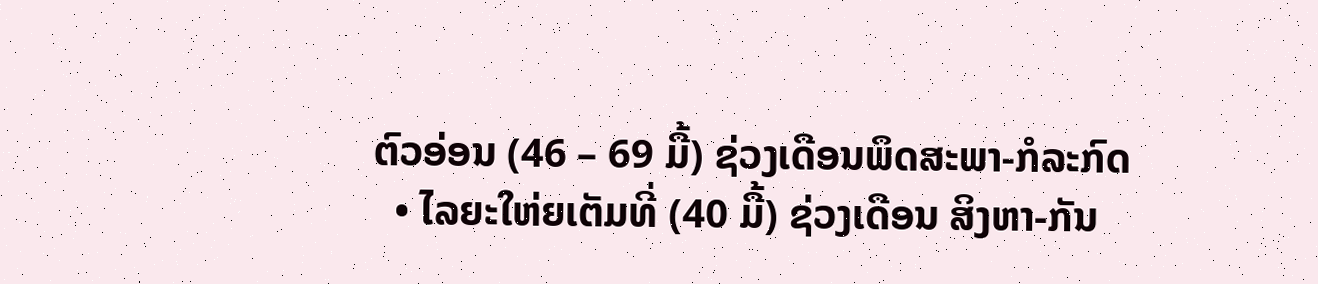ຕົວອ່ອນ (46 – 69 ມື້) ຊ່ວງເດືອນພຶດສະພາ-ກໍລະກົດ
  • ໄລຍະໃຫ່ຍເຕັມທີ່ (40 ມື້) ຊ່ວງເດືອນ ສິງຫາ-ກັນ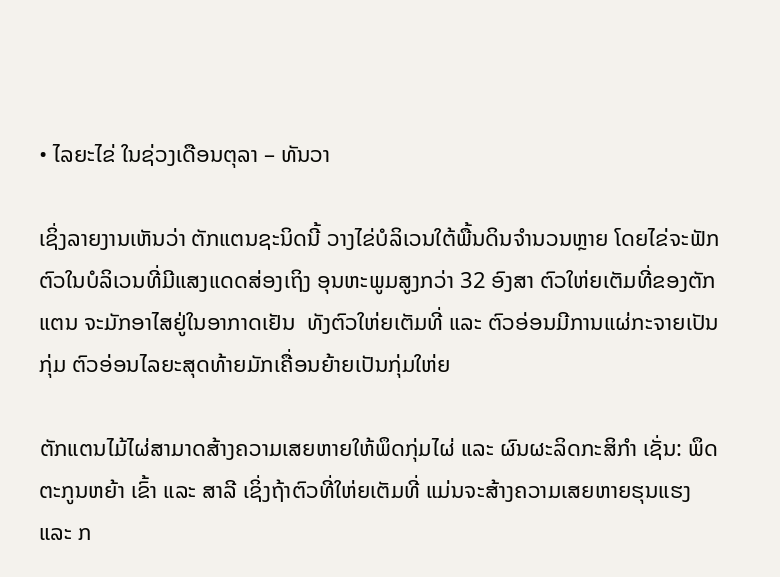• ໄລຍະໄຂ່ ໃນຊ່ວງເດືອນຕຸລາ – ທັນວາ

ເຊິ່ງລາຍງານເຫັນວ່າ ຕັກແຕນຊະນິດນີ້ ວາງໄຂ່ບໍລິເວນໃຕ້ພື້ນດິນຈໍານວນຫຼາຍ ໂດຍໄຂ່ຈະຟັກຕົວໃນບໍລິເວນທີ່ມີແສງແດດສ່ອງເຖິງ ອຸນຫະພູມສູງກວ່າ 32 ອົງສາ ຕົວໃຫ່ຍເຕັມທີ່ຂອງຕັກແຕນ ຈະມັກອາໄສຢູ່ໃນອາກາດເຢັນ  ທັງຕົວໃຫ່ຍເຕັມທີ່ ແລະ ຕົວອ່ອນມີການແຜ່ກະຈາຍເປັນກຸ່ມ ຕົວອ່ອນໄລຍະສຸດທ້າຍມັກເຄື່ອນຍ້າຍເປັນກຸ່ມໃຫ່ຍ

ຕັກແຕນໄມ້ໄຜ່ສາມາດສ້າງຄວາມເສຍຫາຍໃຫ້ພຶດກຸ່ມໄຜ່ ແລະ ຜົນຜະລິດກະສິກຳ ເຊັ່ນ: ພຶດຕະກູນຫຍ້າ ເຂົ້າ ແລະ ສາລີ ເຊິ່ງຖ້າຕົວທີ່ໃຫ່ຍເຕັມທີ່ ແມ່ນຈະສ້າງຄວາມເສຍຫາຍຮຸນແຮງ ແລະ ກ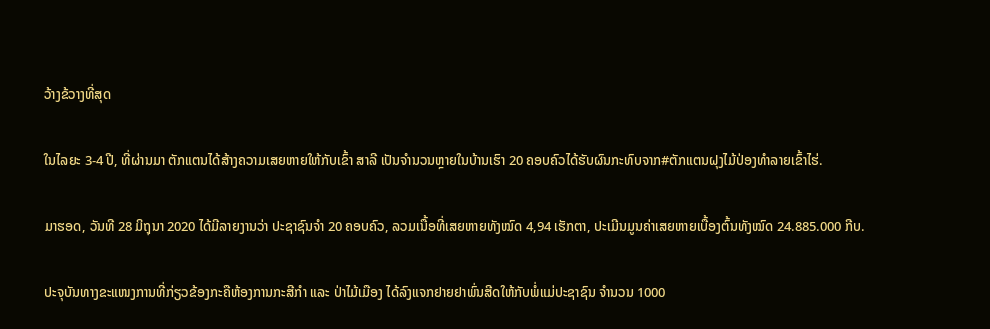ວ້າງຂ້ວາງທີ່ສຸດ

ໃນໄລຍະ 3-4 ປີ, ທີ່ຜ່ານມາ ຕັກແຕນໄດ້ສ້າງຄວາມເສຍຫາຍໃຫ້ກັບເຂົ້າ ສາລີ ເປັນຈໍານວນຫຼາຍໃນບ້ານເຮົາ 20 ຄອບຄົວໄດ້ຮັບຜົນກະທົບຈາກ#ຕັກແຕນຝຸງໄມ້ປ່ອງທຳລາຍເຂົ້າໄຮ່.

ມາຮອດ, ວັນທີ 28 ມິຖຸນາ 2020 ໄດ້ມີລາຍງານວ່າ ປະຊາຊົນຈໍາ 20 ຄອບຄົວ, ລວມເນື້ອທີ່ເສຍຫາຍທັງໝົດ 4,94 ເຮັກຕາ, ປະເມີນມູນຄ່າເສຍຫາຍເບື້ອງຕົ້ນທັງໝົດ 24.885.000 ກີບ.

ປະຈຸບັນທາງຂະແໜງການທີ່ກ່ຽວຂ້ອງກະຄືຫ້ອງການກະສີກຳ ແລະ ປ່າໄມ້ເມືອງ ໄດ້ລົງແຈກຢາຍຢາພົ່ນສີດໃຫ້ກັບພໍ່ແມ່ປະຊາຊົນ ຈໍານວນ 1000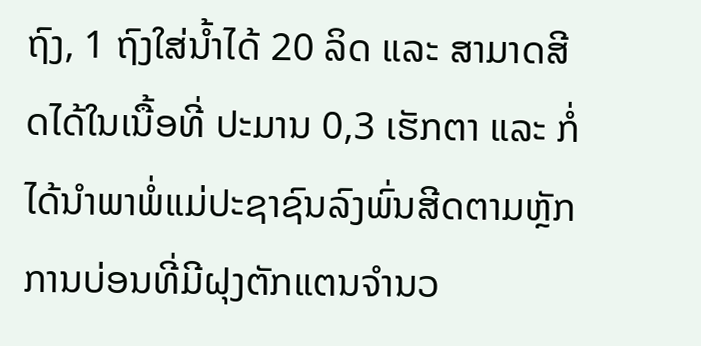ຖົງ, 1 ຖົງໃສ່ນໍ້າໄດ້ 20 ລິດ ແລະ ສາມາດສີດໄດ້ໃນເນື້ອທີ່ ປະມານ 0,3 ເຮັກຕາ ແລະ ກໍ່ໄດ້ນຳພາພໍ່ແມ່ປະຊາຊົນລົງພົ່ນສີດຕາມຫຼັກການບ່ອນທີ່ມີຝຸງຕັກແຕນຈຳນວ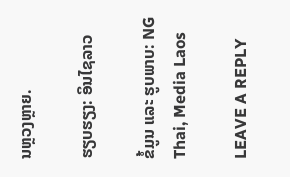ນຫຼວງຫຼາຍ.

ຮຽບຮຽງ: ອິນໄຊລາວ

ຂໍ້ມູນ ແລະ ຮູບພາບ: NG Thai, Media Laos

LEAVE A REPLY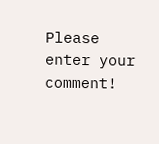Please enter your comment!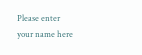Please enter your name here